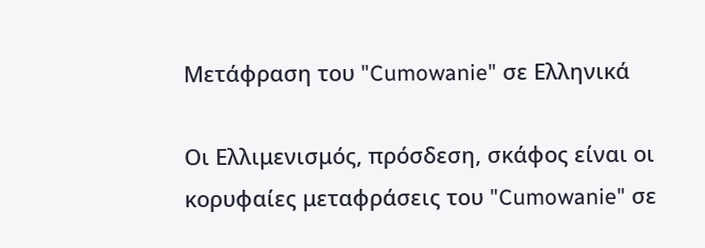Μετάφραση του "Cumowanie" σε Ελληνικά

Οι Ελλιμενισμός, πρόσδεση, σκάφος είναι οι κορυφαίες μεταφράσεις του "Cumowanie" σε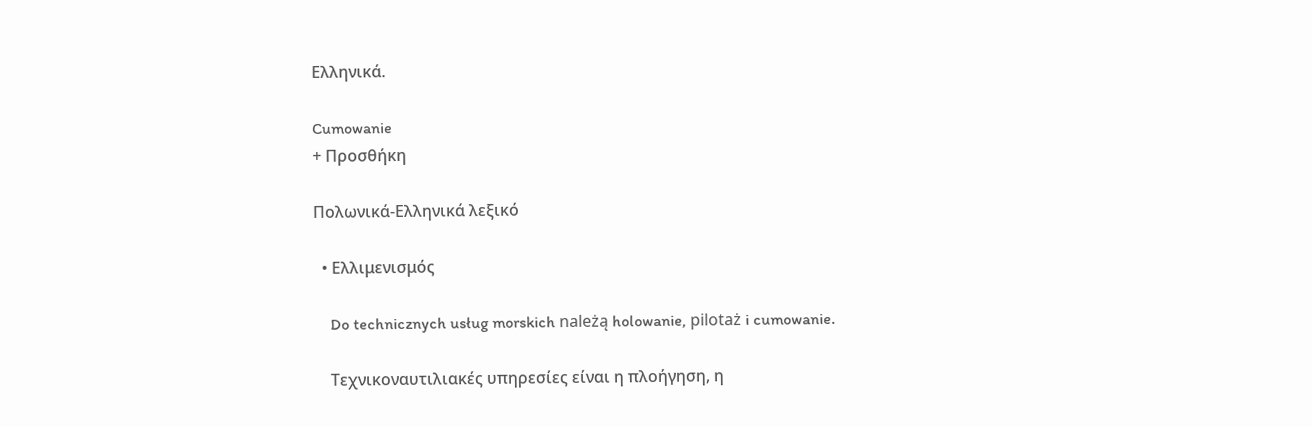Ελληνικά.

Cumowanie
+ Προσθήκη

Πολωνικά-Ελληνικά λεξικό

  • Ελλιμενισμός

    Do technicznych usług morskich należą holowanie, pilotaż i cumowanie.

    Τεχνικοναυτιλιακές υπηρεσίες είναι η πλοήγηση, η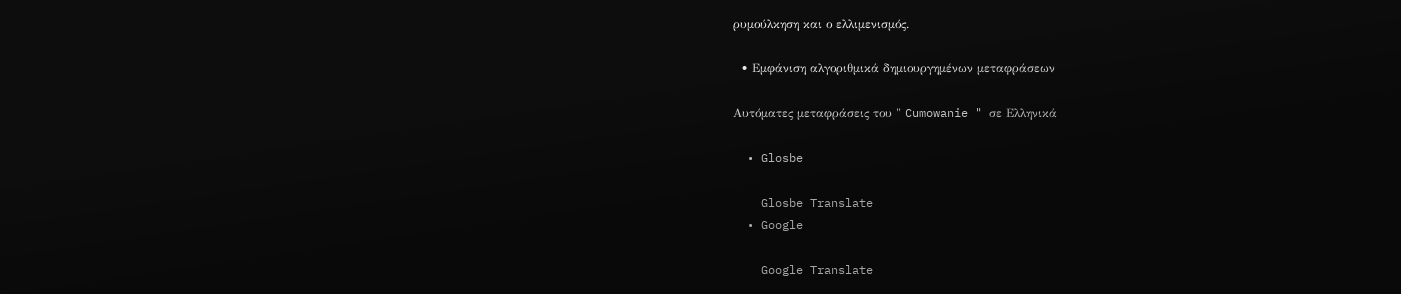ρυμούλκηση και ο ελλιμενισμός.

  • Εμφάνιση αλγοριθμικά δημιουργημένων μεταφράσεων

Αυτόματες μεταφράσεις του " Cumowanie " σε Ελληνικά

  • Glosbe

    Glosbe Translate
  • Google

    Google Translate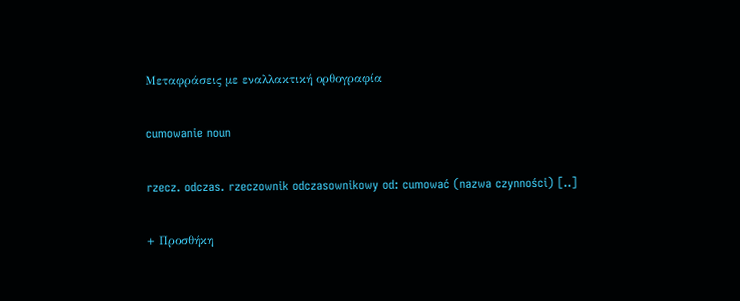Μεταφράσεις με εναλλακτική ορθογραφία

cumowanie noun

rzecz. odczas. rzeczownik odczasownikowy od: cumować (nazwa czynności) [..]

+ Προσθήκη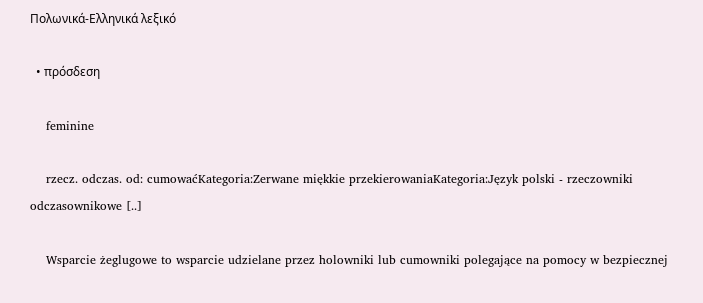Πολωνικά-Ελληνικά λεξικό

  • πρόσδεση

    feminine

    rzecz. odczas. od: cumowaćKategoria:Zerwane miękkie przekierowaniaKategoria:Język polski - rzeczowniki odczasownikowe [..]

    Wsparcie żeglugowe to wsparcie udzielane przez holowniki lub cumowniki polegające na pomocy w bezpiecznej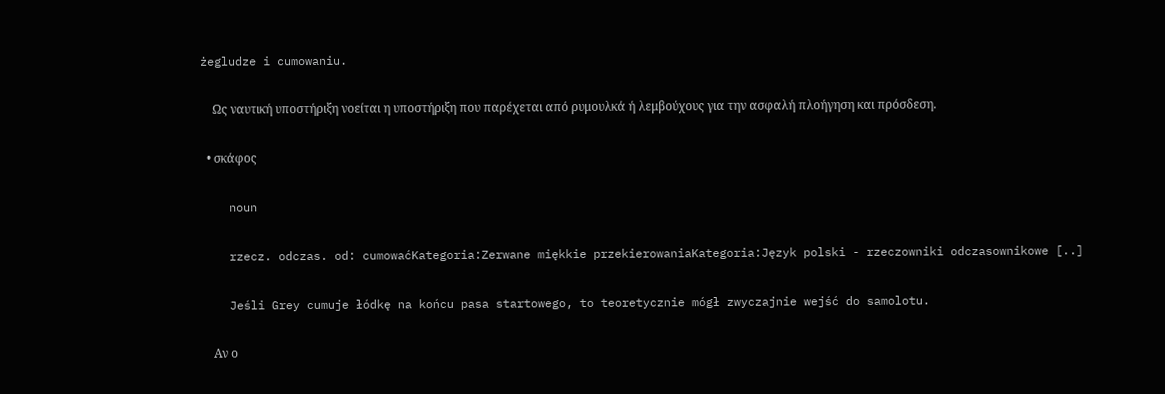żegludze i cumowaniu.

    Ως ναυτική υποστήριξη νοείται η υποστήριξη που παρέχεται από ρυμουλκά ή λεμβούχους για την ασφαλή πλοήγηση και πρόσδεση.

  • σκάφος

    noun

    rzecz. odczas. od: cumowaćKategoria:Zerwane miękkie przekierowaniaKategoria:Język polski - rzeczowniki odczasownikowe [..]

    Jeśli Grey cumuje łódkę na końcu pasa startowego, to teoretycznie mógł zwyczajnie wejść do samolotu.

    Αν ο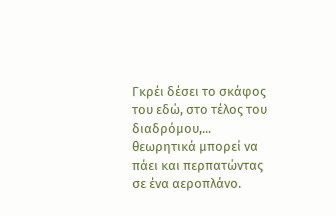Γκρέι δέσει το σκάφος του εδώ, στο τέλος του διαδρόμου,... θεωρητικά μπορεί να πάει και περπατώντας σε ένα αεροπλάνο.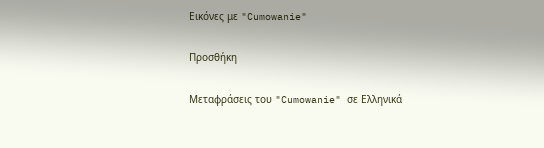Εικόνες με "Cumowanie"

Προσθήκη

Μεταφράσεις του "Cumowanie" σε Ελληνικά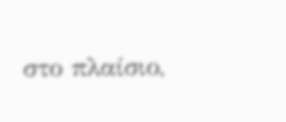στο πλαίσιο,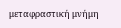μεταφραστική μνήμη